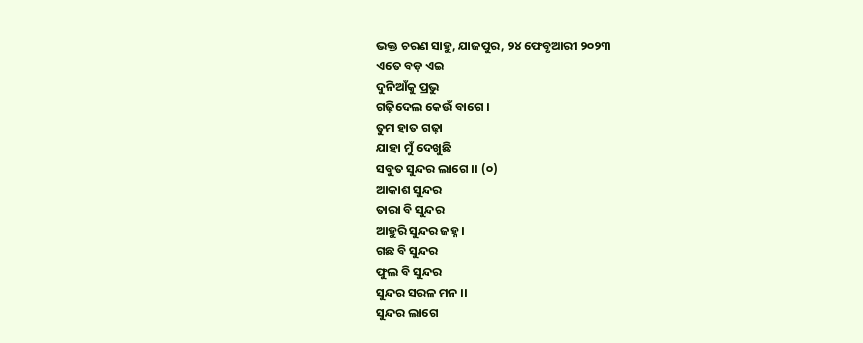ଭକ୍ତ ଚରଣ ସାହୁ, ଯାଜପୁର, ୨୪ ଫେବୃଆରୀ ୨୦୨୩
ଏତେ ବଡ଼ ଏଇ
ଦୁନିଆଁକୁ ପ୍ରଭୁ
ଗଢ଼ିଦେଲ କେଉଁ ବାଗେ ।
ତୁମ ହାତ ଗଢ଼ା
ଯାହା ମୁଁ ଦେଖୁଛି
ସବୁତ ସୁନ୍ଦର ଲାଗେ ।। (୦)
ଆକାଶ ସୁନ୍ଦର
ତାରା ବି ସୁନ୍ଦର
ଆହୁରି ସୁନ୍ଦର ଜହ୍ନ ।
ଗଛ ବି ସୁନ୍ଦର
ଫୁଲ ବି ସୁନ୍ଦର
ସୁନ୍ଦର ସରଳ ମନ ।।
ସୁନ୍ଦର ଲାଗେ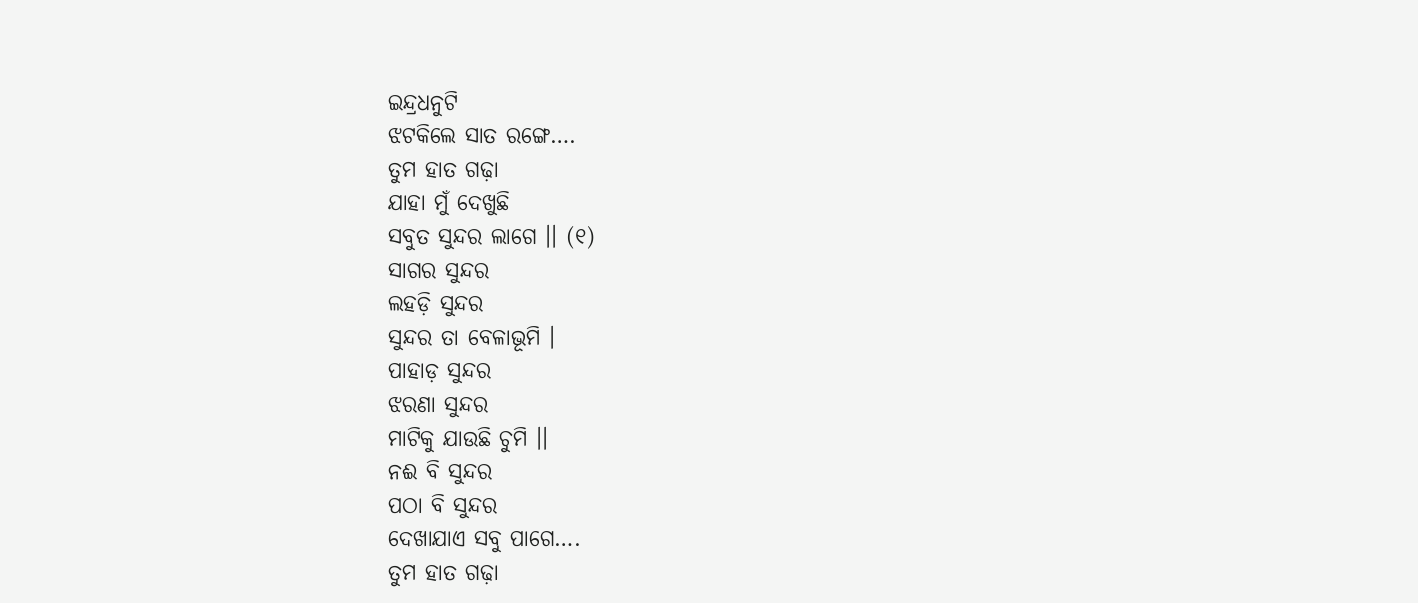ଇନ୍ଦ୍ରଧନୁଟି
ଝଟକିଲେ ସାତ ରଙ୍ଗେ….
ତୁମ ହାତ ଗଢ଼ା
ଯାହା ମୁଁ ଦେଖୁଛି
ସବୁତ ସୁନ୍ଦର ଲାଗେ ।। (୧)
ସାଗର ସୁନ୍ଦର
ଲହଡ଼ି ସୁନ୍ଦର
ସୁନ୍ଦର ତା ବେଳାଭୂମି ।
ପାହାଡ଼ ସୁନ୍ଦର
ଝରଣା ସୁନ୍ଦର
ମାଟିକୁ ଯାଉଛି ଚୁମି ।।
ନଈ ବି ସୁନ୍ଦର
ପଠା ବି ସୁନ୍ଦର
ଦେଖାଯାଏ ସବୁ ପାଗେ….
ତୁମ ହାତ ଗଢ଼ା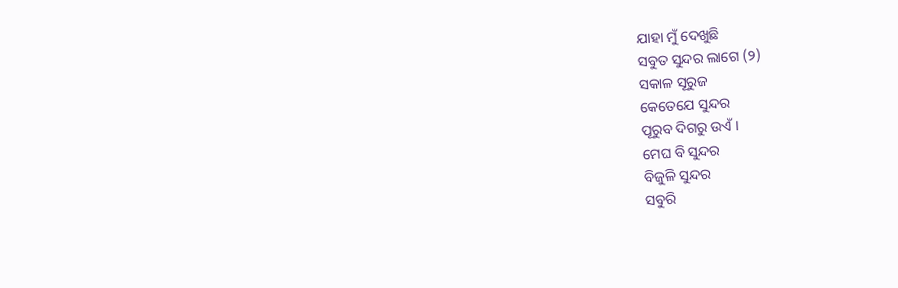ଯାହା ମୁଁ ଦେଖୁଛି
ସବୁତ ସୁନ୍ଦର ଲାଗେ (୨)
ସକାଳ ସୂରୁଜ
କେତେଯେ ସୁନ୍ଦର
ପୂରୁବ ଦିଗରୁ ଉଏଁ ।
ମେଘ ବି ସୁନ୍ଦର
ବିଜୁଳି ସୁନ୍ଦର
ସବୁରି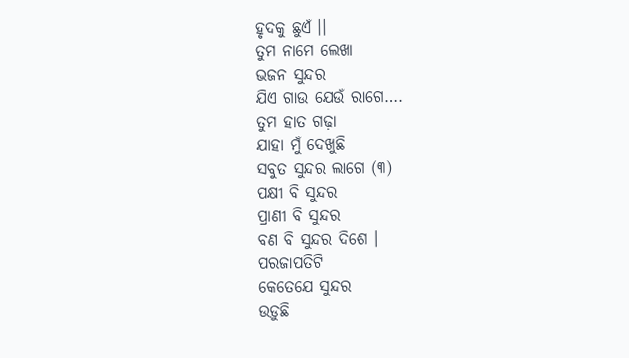ହୃଦକୁ ଛୁଏଁ ।।
ତୁମ ନାମେ ଲେଖା
ଭଜନ ସୁନ୍ଦର
ଯିଏ ଗାଉ ଯେଉଁ ରାଗେ….
ତୁମ ହାତ ଗଢ଼ା
ଯାହା ମୁଁ ଦେଖୁଛି
ସବୁତ ସୁନ୍ଦର ଲାଗେ (୩)
ପକ୍ଷୀ ବି ସୁନ୍ଦର
ପ୍ରାଣୀ ବି ସୁନ୍ଦର
ବଣ ବି ସୁନ୍ଦର ଦିଶେ ।
ପରଜାପତିଟି
କେତେଯେ ସୁନ୍ଦର
ଉଡ଼ୁଛି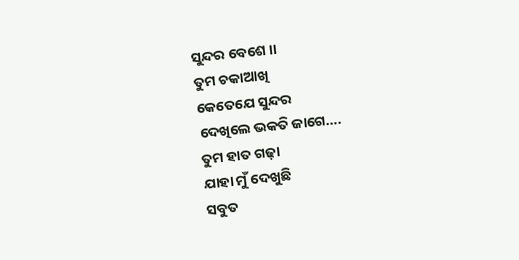ସୁନ୍ଦର ବେଶେ ।।
ତୁମ ଚକାଆଖି
କେତେଯେ ସୁନ୍ଦର
ଦେଖିଲେ ଭକତି ଜାଗେ….
ତୁମ ହାତ ଗଢ଼ା
ଯାହା ମୁଁ ଦେଖୁଛି
ସବୁତ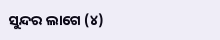ସୁନ୍ଦର ଲାଗେ (୪)